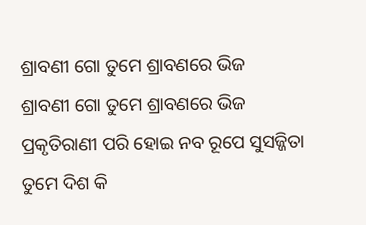ଶ୍ରାବଣୀ ଗୋ ତୁମେ ଶ୍ରାବଣରେ ଭିଜ
ଶ୍ରାବଣୀ ଗୋ ତୁମେ ଶ୍ରାବଣରେ ଭିଜ
ପ୍ରକୃତିରାଣୀ ପରି ହୋଇ ନବ ରୂପେ ସୁସଜ୍ଜିତା
ତୁମେ ଦିଶ କି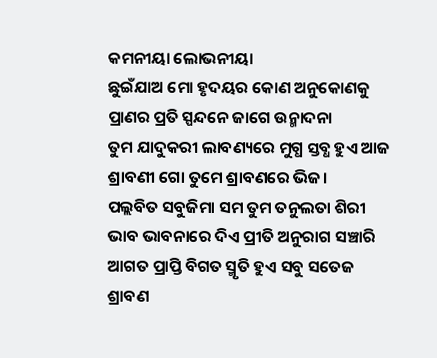କମନୀୟା ଲୋଭନୀୟା
ଛୁଇଁଯାଅ ମୋ ହୃଦୟର କୋଣ ଅନୁକୋଣକୁ
ପ୍ରାଣର ପ୍ରତି ସ୍ପନ୍ଦନେ ଜାଗେ ଉନ୍ମାଦନା
ତୁମ ଯାଦୁକରୀ ଲାବଣ୍ୟରେ ମୁଗ୍ଧ ସ୍ତବ୍ଧ ହୁଏ ଆଜ
ଶ୍ରାବଣୀ ଗୋ ତୁମେ ଶ୍ରାବଣରେ ଭିଜ।
ପଲ୍ଲବିତ ସବୁଜିମା ସମ ତୁମ ତନୁଲତା ଶିରୀ
ଭାବ ଭାବନାରେ ଦିଏ ପ୍ରୀତି ଅନୁରାଗ ସଞ୍ଚାରି
ଆଗତ ପ୍ରାପ୍ତି ବିଗତ ସ୍ମୃତି ହୁଏ ସବୁ ସତେଜ
ଶ୍ରାବଣ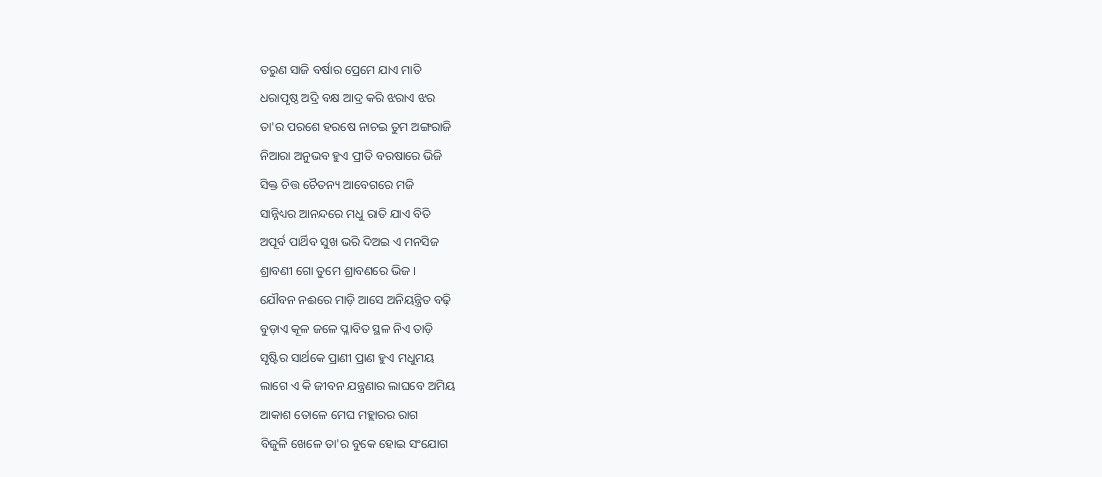ତରୁଣ ସାଜି ବର୍ଷାର ପ୍ରେମେ ଯାଏ ମାତି
ଧରାପୃଷ୍ଠ ଅଦ୍ରି ବକ୍ଷ ଆଦ୍ର କରି ଝରାଏ ଝର
ତା'ର ପରଶେ ହରଷେ ନାଚଇ ତୁମ ଅଙ୍ଗରାଜି
ନିଆରା ଅନୁଭବ ହୁଏ ପ୍ରୀତି ବରଷାରେ ଭିଜି
ସିକ୍ତ ଚିତ୍ତ ଚୈତନ୍ୟ ଆବେଗରେ ମଜି
ସାନ୍ନିଧ୍ୟର ଆନନ୍ଦରେ ମଧୁ ରାତି ଯାଏ ବିତି
ଅପୂର୍ବ ପାର୍ଥିବ ସୁଖ ଭରି ଦିଅଇ ଏ ମନସିଜ
ଶ୍ରାବଣୀ ଗୋ ତୁମେ ଶ୍ରାବଣରେ ଭିଜ ।
ଯୌବନ ନଈରେ ମାଡ଼ି ଆସେ ଅନିୟନ୍ତ୍ରିତ ବଢ଼ି
ବୁଡ଼ାଏ କୂଳ ଜଳେ ପ୍ଳାବିତ ସ୍ଥଳ ନିଏ ତାଡ଼ି
ସୃଷ୍ଟିର ସାର୍ଥକେ ପ୍ରାଣୀ ପ୍ରାଣ ହୁଏ ମଧୁମୟ
ଲାଗେ ଏ କି ଜୀବନ ଯନ୍ତ୍ରଣାର ଲାଘବେ ଅମିୟ
ଆକାଶ ତୋଳେ ମେଘ ମହ୍ଲାରର ରାଗ
ବିଜୁଳି ଖେଳେ ତା'ର ବୁକେ ହୋଇ ସଂଯୋଗ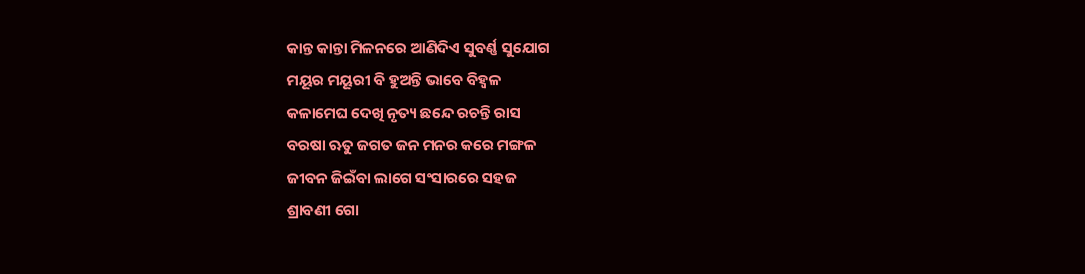କାନ୍ତ କାନ୍ତା ମିଳନରେ ଆଣିଦିଏ ସୁବର୍ଣ୍ଣ ସୁଯୋଗ
ମୟୂର ମୟୂରୀ ବି ହୁଅନ୍ତି ଭାବେ ବିହ୍ଵଳ
କଳାମେଘ ଦେଖି ନୃତ୍ୟ ଛନ୍ଦେ ରଚନ୍ତି ରାସ
ବରଷା ଋତୁ ଜଗତ ଜନ ମନର କରେ ମଙ୍ଗଳ
ଜୀବନ ଜିଇଁବା ଲାଗେ ସଂସାରରେ ସହଜ
ଶ୍ରାବଣୀ ଗୋ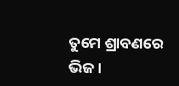ତୁମେ ଶ୍ରାବଣରେ ଭିଜ।